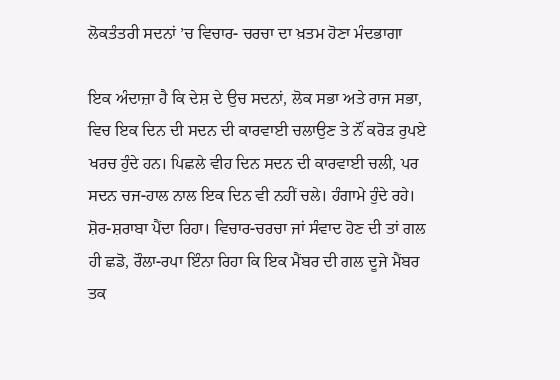ਲੋਕਤੰਤਰੀ ਸਦਨਾਂ ’ਚ ਵਿਚਾਰ- ਚਰਚਾ ਦਾ ਖ਼ਤਮ ਹੋਣਾ ਮੰਦਭਾਗਾ

ਇਕ ਅੰਦਾਜ਼ਾ ਹੈ ਕਿ ਦੇਸ਼ ਦੇ ਉਚ ਸਦਨਾਂ, ਲੋਕ ਸਭਾ ਅਤੇ ਰਾਜ ਸਭਾ, ਵਿਚ ਇਕ ਦਿਨ ਦੀ ਸਦਨ ਦੀ ਕਾਰਵਾਈ ਚਲਾਉਣ ਤੇ ਨੌਂ ਕਰੋੜ ਰੁਪਏ ਖਰਚ ਹੁੰਦੇ ਹਨ। ਪਿਛਲੇ ਵੀਹ ਦਿਨ ਸਦਨ ਦੀ ਕਾਰਵਾਈ ਚਲੀ, ਪਰ ਸਦਨ ਚਜ-ਹਾਲ ਨਾਲ ਇਕ ਦਿਨ ਵੀ ਨਹੀਂ ਚਲੇ। ਹੰਗਾਮੇ ਹੁੰਦੇ ਰਹੇ। ਸ਼ੋਰ-ਸ਼ਰਾਬਾ ਪੈਂਦਾ ਰਿਹਾ। ਵਿਚਾਰ-ਚਰਚਾ ਜਾਂ ਸੰਵਾਦ ਹੋਣ ਦੀ ਤਾਂ ਗਲ ਹੀ ਛਡੋ, ਰੌਲਾ-ਰਪਾ ਇੰਨਾ ਰਿਹਾ ਕਿ ਇਕ ਮੈਂਬਰ ਦੀ ਗਲ ਦੂਜੇ ਮੈਂਬਰ ਤਕ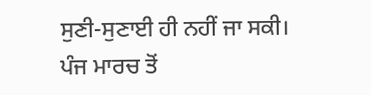ਸੁਣੀ-ਸੁਣਾਈ ਹੀ ਨਹੀਂ ਜਾ ਸਕੀ। ਪੰਜ ਮਾਰਚ ਤੋਂ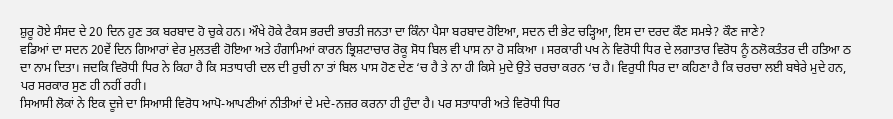ਸ਼ੁਰੂ ਹੋਏ ਸੰਸਦ ਦੇ 20 ਦਿਨ ਹੁਣ ਤਕ ਬਰਬਾਦ ਹੋ ਚੁਕੇ ਹਨ। ਔਖੇ ਹੋਕੇ ਟੈਕਸ ਭਰਦੀ ਭਾਰਤੀ ਜਨਤਾ ਦਾ ਕਿੰਨਾ ਪੈਸਾ ਬਰਬਾਦ ਹੋਇਆ, ਸਦਨ ਦੀ ਭੇਟ ਚੜ੍ਹਿਆ, ਇਸ ਦਾ ਦਰਦ ਕੌਣ ਸਮਝੇ? ਕੌਣ ਜਾਣੇ?
ਵਡਿਆਂ ਦਾ ਸਦਨ 20ਵੇਂ ਦਿਨ ਗਿਆਰਾਂ ਵੇਰ ਮੁਲਤਵੀ ਹੋਇਆ ਅਤੇ ਹੰਗਾਮਿਆਂ ਕਾਰਨ ਭ੍ਰਿਸ਼ਟਾਚਾਰ ਰੋਕੂ ਸੋਧ ਬਿਲ ਵੀ ਪਾਸ ਨਾ ਹੋ ਸਕਿਆ । ਸਰਕਾਰੀ ਪਖ ਨੇ ਵਿਰੋਧੀ ਧਿਰ ਦੇ ਲਗਾਤਾਰ ਵਿਰੋਧ ਨੂੰ ਠਲੋਕਤੰਤਰ ਦੀ ਹਤਿਆ ਠ ਦਾ ਨਾਮ ਦਿਤਾ। ਜਦਕਿ ਵਿਰੋਧੀ ਧਿਰ ਨੇ ਕਿਹਾ ਹੈ ਕਿ ਸਤਾਧਾਰੀ ਦਲ ਦੀ ਰੁਚੀ ਨਾ ਤਾਂ ਬਿਲ ਪਾਸ ਹੋਣ ਦੇਣ ‘ਚ ਹੈ ਤੇ ਨਾ ਹੀ ਕਿਸੇ ਮੁਦੇ ਉਤੇ ਚਰਚਾ ਕਰਨ ‘ਚ ਹੈ। ਵਿਰੁਧੀ ਧਿਰ ਦਾ ਕਹਿਣਾ ਹੈ ਕਿ ਚਰਚਾ ਲਈ ਬਥੇਰੇ ਮੁਦੇ ਹਨ, ਪਰ ਸਰਕਾਰ ਸੁਣ ਹੀ ਨਹੀਂ ਰਹੀ।
ਸਿਆਸੀ ਲੋਕਾਂ ਨੇ ਇਕ ਦੂਜੇ ਦਾ ਸਿਆਸੀ ਵਿਰੋਧ ਆਪੋ-ਆਪਣੀਆਂ ਨੀਤੀਆਂ ਦੇ ਮਦੇ-ਨਜ਼ਰ ਕਰਨਾ ਹੀ ਹੁੰਦਾ ਹੈ। ਪਰ ਸਤਾਧਾਰੀ ਅਤੇ ਵਿਰੋਧੀ ਧਿਰ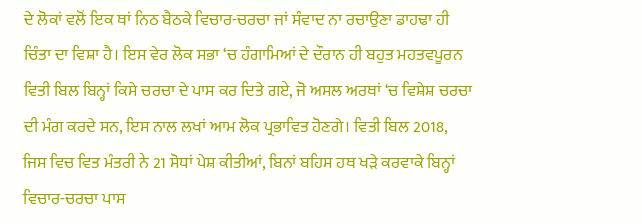ਦੇ ਲੋਕਾਂ ਵਲੋਂ ਇਕ ਥਾਂ ਨਿਠ ਬੈਠਕੇ ਵਿਚਾਰ-ਚਰਚਾ ਜਾਂ ਸੰਵਾਦ ਨਾ ਰਚਾਉਣਾ ਡਾਹਢਾ ਹੀ ਚਿੰਤਾ ਦਾ ਵਿਸ਼ਾ ਹੈ। ਇਸ ਵੇਰ ਲੋਕ ਸਭਾ ‘ਚ ਹੰਗਾਮਿਆਂ ਦੇ ਦੌਰਾਨ ਹੀ ਬਹੁਤ ਮਹਤਵਪੂਰਨ ਵਿਤੀ ਬਿਲ ਬਿਨ੍ਹਾਂ ਕਿਸੇ ਚਰਚਾ ਦੇ ਪਾਸ ਕਰ ਦਿਤੇ ਗਏ, ਜੋ ਅਸਲ ਅਰਥਾਂ ‘ਚ ਵਿਸ਼ੇਸ਼ ਚਰਚਾ ਦੀ ਮੰਗ ਕਰਦੇ ਸਨ, ਇਸ ਨਾਲ ਲਖਾਂ ਆਮ ਲੋਕ ਪ੍ਰਭਾਵਿਤ ਹੋਣਗੇ। ਵਿਤੀ ਬਿਲ 2018, ਜਿਸ ਵਿਚ ਵਿਤ ਮੰਤਰੀ ਨੇ 21 ਸੋਧਾਂ ਪੇਸ਼ ਕੀਤੀਆਂ, ਬਿਨਾਂ ਬਹਿਸ ਹਥ ਖੜੇ ਕਰਵਾਕੇ ਬਿਨ੍ਹਾਂ ਵਿਚਾਰ-ਚਰਚਾ ਪਾਸ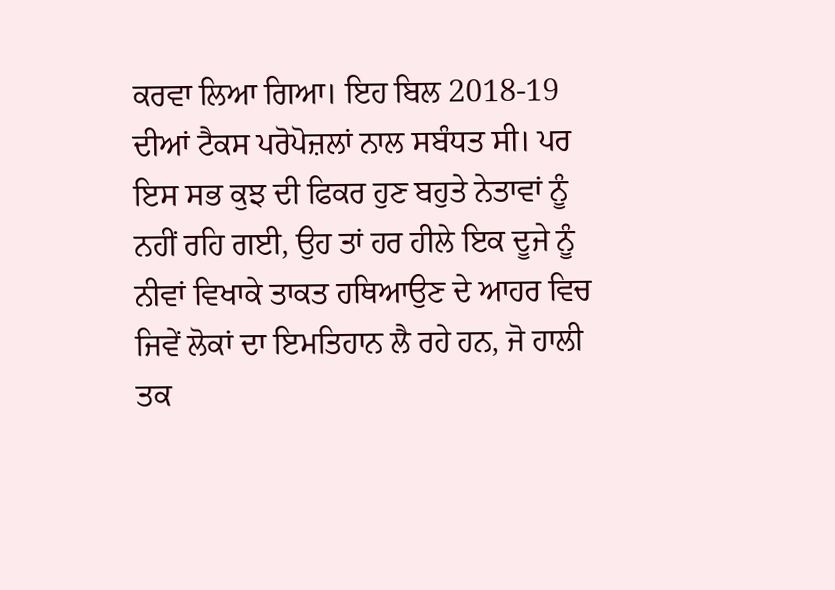ਕਰਵਾ ਲਿਆ ਗਿਆ। ਇਹ ਬਿਲ 2018-19 ਦੀਆਂ ਟੈਕਸ ਪਰੋਪੋਜ਼ਲਾਂ ਨਾਲ ਸਬੰਧਤ ਸੀ। ਪਰ ਇਸ ਸਭ ਕੁਝ ਦੀ ਫਿਕਰ ਹੁਣ ਬਹੁਤੇ ਨੇਤਾਵਾਂ ਨੂੰ ਨਹੀਂ ਰਹਿ ਗਈ, ਉਹ ਤਾਂ ਹਰ ਹੀਲੇ ਇਕ ਦੂਜੇ ਨੂੰ ਨੀਵਾਂ ਵਿਖਾਕੇ ਤਾਕਤ ਹਥਿਆਉਣ ਦੇ ਆਹਰ ਵਿਚ ਜਿਵੇਂ ਲੋਕਾਂ ਦਾ ਇਮਤਿਹਾਨ ਲੈ ਰਹੇ ਹਨ, ਜੋ ਹਾਲੀ ਤਕ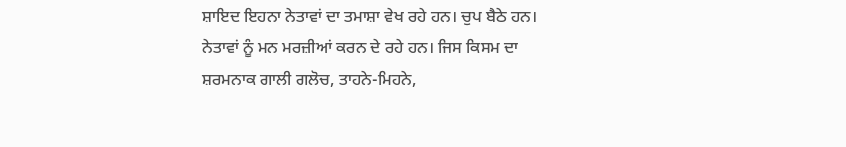ਸ਼ਾਇਦ ਇਹਨਾ ਨੇਤਾਵਾਂ ਦਾ ਤਮਾਸ਼ਾ ਵੇਖ ਰਹੇ ਹਨ। ਚੁਪ ਬੈਠੇ ਹਨ। ਨੇਤਾਵਾਂ ਨੂੰ ਮਨ ਮਰਜ਼ੀਆਂ ਕਰਨ ਦੇ ਰਹੇ ਹਨ। ਜਿਸ ਕਿਸਮ ਦਾ ਸ਼ਰਮਨਾਕ ਗਾਲੀ ਗਲੋਚ, ਤਾਹਨੇ-ਮਿਹਨੇ,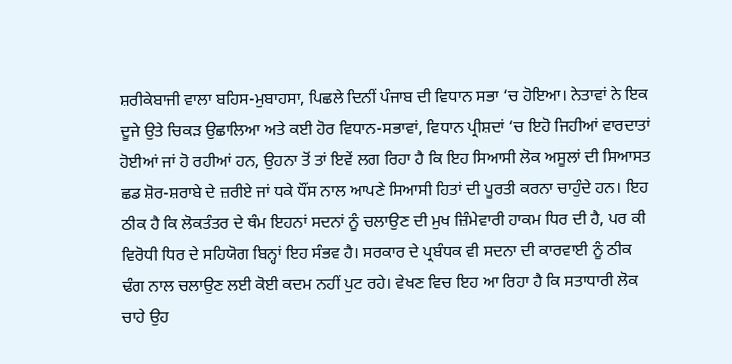ਸ਼ਰੀਕੇਬਾਜੀ ਵਾਲਾ ਬਹਿਸ-ਮੁਬਾਹਸਾ, ਪਿਛਲੇ ਦਿਨੀਂ ਪੰਜਾਬ ਦੀ ਵਿਧਾਨ ਸਭਾ ‘ਚ ਹੋਇਆ। ਨੇਤਾਵਾਂ ਨੇ ਇਕ ਦੂਜੇ ਉਤੇ ਚਿਕੜ ਉਛਾਲਿਆ ਅਤੇ ਕਈ ਹੋਰ ਵਿਧਾਨ-ਸਭਾਵਾਂ, ਵਿਧਾਨ ਪ੍ਰੀਸ਼ਦਾਂ ‘ਚ ਇਹੋ ਜਿਹੀਆਂ ਵਾਰਦਾਤਾਂ ਹੋਈਆਂ ਜਾਂ ਹੋ ਰਹੀਆਂ ਹਨ, ਉਹਨਾ ਤੋਂ ਤਾਂ ਇਵੇਂ ਲਗ ਰਿਹਾ ਹੈ ਕਿ ਇਹ ਸਿਆਸੀ ਲੋਕ ਅਸੂਲਾਂ ਦੀ ਸਿਆਸਤ ਛਡ ਸ਼ੋਰ-ਸ਼ਰਾਬੇ ਦੇ ਜ਼ਰੀਏ ਜਾਂ ਧਕੇ ਧੌਂਸ ਨਾਲ ਆਪਣੇ ਸਿਆਸੀ ਹਿਤਾਂ ਦੀ ਪੂਰਤੀ ਕਰਨਾ ਚਾਹੁੰਦੇ ਹਨ। ਇਹ ਠੀਕ ਹੈ ਕਿ ਲੋਕਤੰਤਰ ਦੇ ਥੰਮ ਇਹਨਾਂ ਸਦਨਾਂ ਨੂੰ ਚਲਾਉਣ ਦੀ ਮੁਖ ਜ਼ਿੰਮੇਵਾਰੀ ਹਾਕਮ ਧਿਰ ਦੀ ਹੈ, ਪਰ ਕੀ ਵਿਰੋਧੀ ਧਿਰ ਦੇ ਸਹਿਯੋਗ ਬਿਨ੍ਹਾਂ ਇਹ ਸੰਭਵ ਹੈ। ਸਰਕਾਰ ਦੇ ਪ੍ਰਬੰਧਕ ਵੀ ਸਦਨਾ ਦੀ ਕਾਰਵਾਈ ਨੂੰ ਠੀਕ ਢੰਗ ਨਾਲ ਚਲਾਉਣ ਲਈ ਕੋਈ ਕਦਮ ਨਹੀਂ ਪੁਟ ਰਹੇ। ਵੇਖਣ ਵਿਚ ਇਹ ਆ ਰਿਹਾ ਹੈ ਕਿ ਸਤਾਧਾਰੀ ਲੋਕ ਚਾਹੇ ਉਹ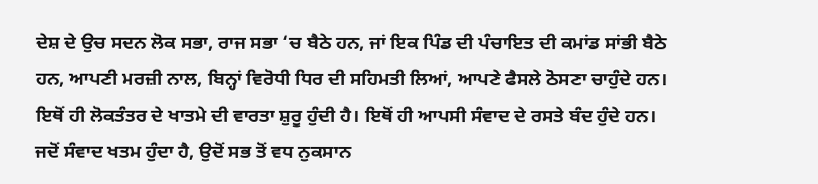ਦੇਸ਼ ਦੇ ਉਚ ਸਦਨ ਲੋਕ ਸਭਾ, ਰਾਜ ਸਭਾ ‘ਚ ਬੈਠੇ ਹਨ, ਜਾਂ ਇਕ ਪਿੰਡ ਦੀ ਪੰਚਾਇਤ ਦੀ ਕਮਾਂਡ ਸਾਂਭੀ ਬੈਠੇ ਹਨ, ਆਪਣੀ ਮਰਜ਼ੀ ਨਾਲ, ਬਿਨ੍ਹਾਂ ਵਿਰੋਧੀ ਧਿਰ ਦੀ ਸਹਿਮਤੀ ਲਿਆਂ, ਆਪਣੇ ਫੈਸਲੇ ਠੋਸਣਾ ਚਾਹੁੰਦੇ ਹਨ। ਇਥੋਂ ਹੀ ਲੋਕਤੰਤਰ ਦੇ ਖਾਤਮੇ ਦੀ ਵਾਰਤਾ ਸ਼ੁਰੂ ਹੁੰਦੀ ਹੈ। ਇਥੋਂ ਹੀ ਆਪਸੀ ਸੰਵਾਦ ਦੇ ਰਸਤੇ ਬੰਦ ਹੁੰਦੇ ਹਨ। ਜਦੋਂ ਸੰਵਾਦ ਖਤਮ ਹੁੰਦਾ ਹੈ, ਉਦੋਂ ਸਭ ਤੋਂ ਵਧ ਨੁਕਸਾਨ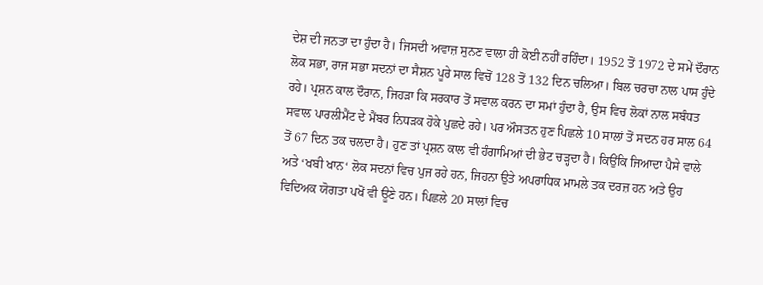ਦੇਸ਼ ਦੀ ਜਨਤਾ ਦਾ ਹੁੰਦਾ ਹੈ। ਜਿਸਦੀ ਅਵਾਜ਼ ਸੁਨਣ ਵਾਲਾ ਹੀ ਕੋਈ ਨਹੀਂ ਰਹਿੰਦਾ। 1952 ਤੋਂ 1972 ਦੇ ਸਮੇਂ ਦੌਰਾਨ ਲੋਕ ਸਭਾ, ਰਾਜ ਸਭਾ ਸਦਨਾਂ ਦਾ ਸੈਸ਼ਨ ਪੂਰੇ ਸਾਲ ਵਿਚੋਂ 128 ਤੋਂ 132 ਦਿਨ ਚਲਿਆ। ਬਿਲ ਚਰਚਾ ਨਾਲ ਪਾਸ ਹੁੰਦੇ ਰਹੇ। ਪ੍ਰਸ਼ਨ ਕਾਲ ਦੌਰਾਨ, ਜਿਹੜਾ ਕਿ ਸਰਕਾਰ ਤੋਂ ਸਵਾਲ ਕਰਨ ਦਾ ਸਮਾਂ ਹੁੰਦਾ ਹੈ, ਉਸ ਵਿਚ ਲੋਕਾਂ ਨਾਲ ਸਬੰਧਤ ਸਵਾਲ ਪਾਰਲੀਮੈਂਟ ਦੇ ਮੈਂਬਰ ਨਿਧੜਕ ਹੋਕੇ ਪੁਛਦੇ ਰਹੇ। ਪਰ ਔਸਤਨ ਹੁਣ ਪਿਛਲੇ 10 ਸਾਲਾਂ ਤੋਂ ਸਦਨ ਹਰ ਸਾਲ 64 ਤੋਂ 67 ਦਿਨ ਤਕ ਚਲਦਾ ਹੈ। ਹੁਣ ਤਾਂ ਪ੍ਰਸ਼ਨ ਕਾਲ ਵੀ ਹੰਗਾਮਿਆਂ ਦੀ ਭੇਟ ਚੜ੍ਹਦਾ ਹੈ। ਕਿਉਂਕਿ ਜਿਆਦਾ ਪੈਸੇ ਵਾਲੇ ਅਤੇ ‘ਖਬੀ ਖਾਨ‘ ਲੋਕ ਸਦਨਾਂ ਵਿਚ ਪੁਜ ਰਹੇ ਹਨ, ਜਿਹਨਾ ਉਤੇ ਅਪਰਾਧਿਕ ਮਾਮਲੇ ਤਕ ਦਰਜ਼ ਹਨ ਅਤੇ ਉਹ ਵਿਦਿਅਕ ਯੋਗਤਾ ਪਖੋਂ ਵੀ ਊਣੇ ਹਨ। ਪਿਛਲੇ 20 ਸਾਲਾਂ ਵਿਚ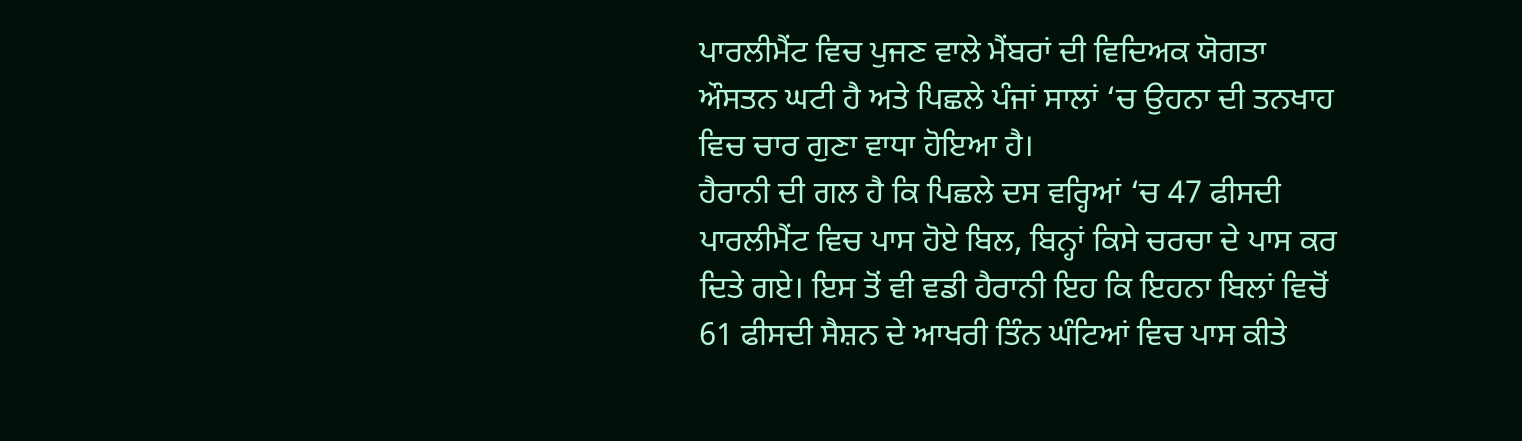ਪਾਰਲੀਮੈਂਟ ਵਿਚ ਪੁਜਣ ਵਾਲੇ ਮੈਂਬਰਾਂ ਦੀ ਵਿਦਿਅਕ ਯੋਗਤਾ ਔਸਤਨ ਘਟੀ ਹੈ ਅਤੇ ਪਿਛਲੇ ਪੰਜਾਂ ਸਾਲਾਂ ‘ਚ ਉਹਨਾ ਦੀ ਤਨਖਾਹ ਵਿਚ ਚਾਰ ਗੁਣਾ ਵਾਧਾ ਹੋਇਆ ਹੈ।
ਹੈਰਾਨੀ ਦੀ ਗਲ ਹੈ ਕਿ ਪਿਛਲੇ ਦਸ ਵਰ੍ਹਿਆਂ ‘ਚ 47 ਫੀਸਦੀ ਪਾਰਲੀਮੈਂਟ ਵਿਚ ਪਾਸ ਹੋਏ ਬਿਲ, ਬਿਨ੍ਹਾਂ ਕਿਸੇ ਚਰਚਾ ਦੇ ਪਾਸ ਕਰ ਦਿਤੇ ਗਏ। ਇਸ ਤੋਂ ਵੀ ਵਡੀ ਹੈਰਾਨੀ ਇਹ ਕਿ ਇਹਨਾ ਬਿਲਾਂ ਵਿਚੋਂ 61 ਫੀਸਦੀ ਸੈਸ਼ਨ ਦੇ ਆਖਰੀ ਤਿੰਨ ਘੰਟਿਆਂ ਵਿਚ ਪਾਸ ਕੀਤੇ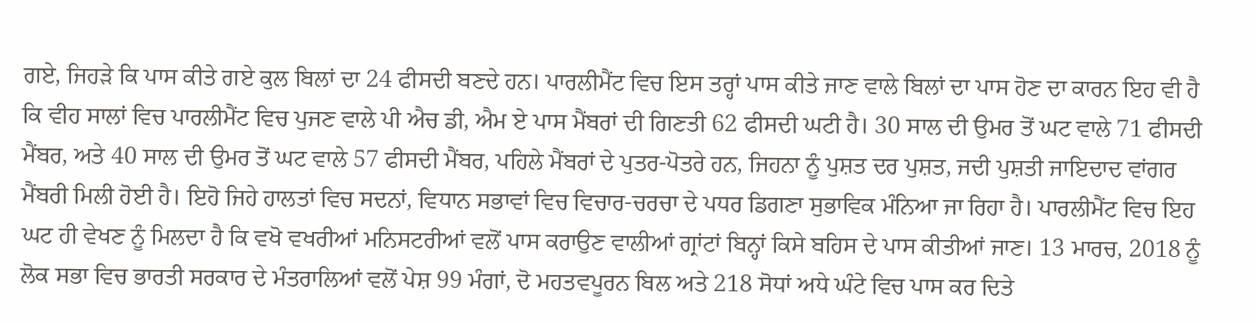ਗਏ, ਜਿਹੜੇ ਕਿ ਪਾਸ ਕੀਤੇ ਗਏ ਕੁਲ ਬਿਲਾਂ ਦਾ 24 ਫੀਸਦੀ ਬਣਦੇ ਹਨ। ਪਾਰਲੀਮੈਂਟ ਵਿਚ ਇਸ ਤਰ੍ਹਾਂ ਪਾਸ ਕੀਤੇ ਜਾਣ ਵਾਲੇ ਬਿਲਾਂ ਦਾ ਪਾਸ ਹੋਣ ਦਾ ਕਾਰਨ ਇਹ ਵੀ ਹੈ ਕਿ ਵੀਹ ਸਾਲਾਂ ਵਿਚ ਪਾਰਲੀਮੈਂਟ ਵਿਚ ਪੁਜਣ ਵਾਲੇ ਪੀ ਐਚ ਡੀ, ਐਮ ਏ ਪਾਸ ਮੈਂਬਰਾਂ ਦੀ ਗਿਣਤੀ 62 ਫੀਸਦੀ ਘਟੀ ਹੈ। 30 ਸਾਲ ਦੀ ਉਮਰ ਤੋਂ ਘਟ ਵਾਲੇ 71 ਫੀਸਦੀ ਮੈਂਬਰ, ਅਤੇ 40 ਸਾਲ ਦੀ ਉਮਰ ਤੋਂ ਘਟ ਵਾਲੇ 57 ਫੀਸਦੀ ਮੈਂਬਰ, ਪਹਿਲੇ ਮੈਂਬਰਾਂ ਦੇ ਪੁਤਰ-ਪੋਤਰੇ ਹਨ, ਜਿਹਨਾ ਨੂੰ ਪੁਸ਼ਤ ਦਰ ਪੁਸ਼ਤ, ਜਦੀ ਪੁਸ਼ਤੀ ਜਾਇਦਾਦ ਵਾਂਗਰ ਮੈਂਬਰੀ ਮਿਲੀ ਹੋਈ ਹੈ। ਇਹੋ ਜਿਹੇ ਹਾਲਤਾਂ ਵਿਚ ਸਦਨਾਂ, ਵਿਧਾਨ ਸਭਾਵਾਂ ਵਿਚ ਵਿਚਾਰ-ਚਰਚਾ ਦੇ ਪਧਰ ਡਿਗਣਾ ਸੁਭਾਵਿਕ ਮੰਨਿਆ ਜਾ ਰਿਹਾ ਹੈ। ਪਾਰਲੀਮੈਂਟ ਵਿਚ ਇਹ ਘਟ ਹੀ ਵੇਖਣ ਨੂੰ ਮਿਲਦਾ ਹੈ ਕਿ ਵਖੋ ਵਖਰੀਆਂ ਮਨਿਸਟਰੀਆਂ ਵਲੋਂ ਪਾਸ ਕਰਾਉਣ ਵਾਲੀਆਂ ਗ੍ਰਾਂਟਾਂ ਬਿਨ੍ਹਾਂ ਕਿਸੇ ਬਹਿਸ ਦੇ ਪਾਸ ਕੀਤੀਆਂ ਜਾਣ। 13 ਮਾਰਚ, 2018 ਨੂੰ ਲੋਕ ਸਭਾ ਵਿਚ ਭਾਰਤੀ ਸਰਕਾਰ ਦੇ ਮੰਤਰਾਲਿਆਂ ਵਲੋਂ ਪੇਸ਼ 99 ਮੰਗਾਂ, ਦੋ ਮਹਤਵਪੂਰਨ ਬਿਲ ਅਤੇ 218 ਸੋਧਾਂ ਅਧੇ ਘੰਟੇ ਵਿਚ ਪਾਸ ਕਰ ਦਿਤੇ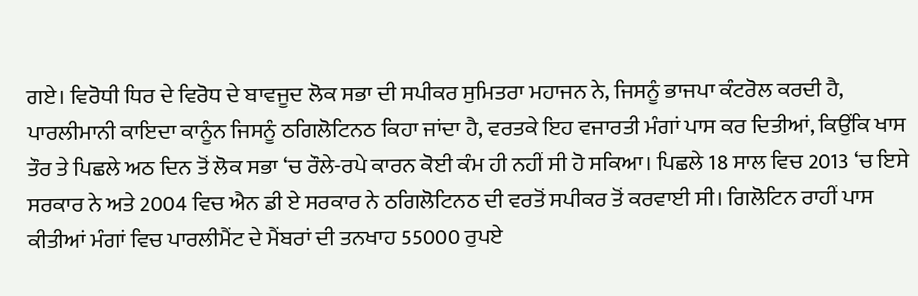ਗਏ। ਵਿਰੋਧੀ ਧਿਰ ਦੇ ਵਿਰੋਧ ਦੇ ਬਾਵਜੂਦ ਲੋਕ ਸਭਾ ਦੀ ਸਪੀਕਰ ਸੁਮਿਤਰਾ ਮਹਾਜਨ ਨੇ, ਜਿਸਨੂੰ ਭਾਜਪਾ ਕੰਟਰੋਲ ਕਰਦੀ ਹੈ, ਪਾਰਲੀਮਾਨੀ ਕਾਇਦਾ ਕਾਨੂੰਨ ਜਿਸਨੂੰ ਠਗਿਲੋਟਿਨਠ ਕਿਹਾ ਜਾਂਦਾ ਹੈ, ਵਰਤਕੇ ਇਹ ਵਜਾਰਤੀ ਮੰਗਾਂ ਪਾਸ ਕਰ ਦਿਤੀਆਂ, ਕਿਉਂਕਿ ਖਾਸ ਤੌਰ ਤੇ ਪਿਛਲੇ ਅਠ ਦਿਨ ਤੋਂ ਲੋਕ ਸਭਾ ‘ਚ ਰੌਲੇ-ਰਪੇ ਕਾਰਨ ਕੋਈ ਕੰਮ ਹੀ ਨਹੀਂ ਸੀ ਹੋ ਸਕਿਆ। ਪਿਛਲੇ 18 ਸਾਲ ਵਿਚ 2013 ‘ਚ ਇਸੇ ਸਰਕਾਰ ਨੇ ਅਤੇ 2004 ਵਿਚ ਐਨ ਡੀ ਏ ਸਰਕਾਰ ਨੇ ਠਗਿਲੋਟਿਨਠ ਦੀ ਵਰਤੋਂ ਸਪੀਕਰ ਤੋਂ ਕਰਵਾਈ ਸੀ। ਗਿਲੋਟਿਨ ਰਾਹੀਂ ਪਾਸ ਕੀਤੀਆਂ ਮੰਗਾਂ ਵਿਚ ਪਾਰਲੀਮੈਂਟ ਦੇ ਮੈਂਬਰਾਂ ਦੀ ਤਨਖਾਹ 55000 ਰੁਪਏ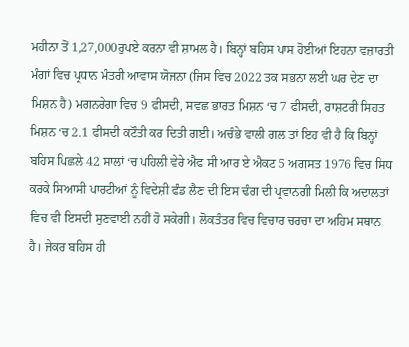ਮਹੀਨਾ ਤੋਂ 1,27,000ਰੁਪਏ ਕਰਨਾ ਵੀ ਸ਼ਾਮਲ ਹੈ। ਬਿਨ੍ਹਾਂ ਬਹਿਸ ਪਾਸ ਹੋਈਆਂ ਇਹਨਾ ਵਜ਼ਾਰਤੀ ਮੰਗਾਂ ਵਿਚ ਪ੍ਰਧਾਨ ਮੰਤਰੀ ਆਵਾਸ ਯੋਜਨਾ (ਜਿਸ ਵਿਚ 2022 ਤਕ ਸਭਨਾ ਲਈ ਘਰ ਦੇਣ ਦਾ ਮਿਸ਼ਨ ਹੈ) ਮਗਨਰੇਗਾ ਵਿਚ 9 ਫੀਸਦੀ, ਸਵਛ ਭਾਰਤ ਮਿਸ਼ਨ ‘ਚ 7 ਫੀਸਦੀ, ਰਾਸ਼ਟਰੀ ਸਿਹਤ ਮਿਸ਼ਨ ‘ਚ 2.1 ਫੀਸਦੀ ਕਟੌਤੀ ਕਰ ਦਿਤੀ ਗਈ। ਅਚੰਭੇ ਵਾਲੀ ਗਲ ਤਾਂ ਇਹ ਵੀ ਹੈ ਕਿ ਬਿਨ੍ਹਾਂ ਬਹਿਸ ਪਿਛਲੇ 42 ਸਾਲਾਂ ‘ਚ ਪਹਿਲੀ ਵੇਰੇ ਐਫ ਸੀ ਆਰ ਏ ਐਕਟ 5 ਅਗਸਤ 1976 ਵਿਚ ਸਿਧ ਕਰਕੇ ਸਿਆਸੀ ਪਾਰਟੀਆਂ ਨੂੰ ਵਿਦੇਸ਼ੀ ਫੰਡ ਲੈਣ ਦੀ ਇਸ ਢੰਗ ਦੀ ਪ੍ਰਵਾਨਗੀ ਮਿਲੀ ਕਿ ਅਦਾਲਤਾਂ ਵਿਚ ਵੀ ਇਸਦੀ ਸੁਣਵਾਈ ਨਹੀਂ ਹੋ ਸਕੇਗੀ। ਲੋਕਤੰਤਰ ਵਿਚ ਵਿਚਾਰ ਚਰਚਾ ਦਾ ਅਹਿਮ ਸਥਾਨ ਹੈ। ਜੇਕਰ ਬਹਿਸ ਹੀ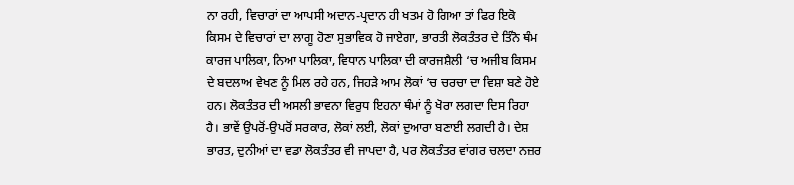ਨਾ ਰਹੀ, ਵਿਚਾਰਾਂ ਦਾ ਆਪਸੀ ਅਦਾਨ-ਪ੍ਰਦਾਨ ਹੀ ਖਤਮ ਹੋ ਗਿਆ ਤਾਂ ਫਿਰ ਇਕੋ ਕਿਸਮ ਦੇ ਵਿਚਾਰਾਂ ਦਾ ਲਾਗੂ ਹੋਣਾ ਸੁਭਾਵਿਕ ਹੋ ਜਾਏਗਾ, ਭਾਰਤੀ ਲੋਕਤੰਤਰ ਦੇ ਤਿੰਨੋ ਥੰਮ ਕਾਰਜ ਪਾਲਿਕਾ, ਨਿਆ ਪਾਲਿਕਾ, ਵਿਧਾਨ ਪਾਲਿਕਾ ਦੀ ਕਾਰਜਸ਼ੈਲੀ ‘ਚ ਅਜੀਬ ਕਿਸਮ ਦੇ ਬਦਲਾਅ ਵੇਖਣ ਨੂੰ ਮਿਲ ਰਹੇ ਹਨ, ਜਿਹੜੇ ਆਮ ਲੋਕਾਂ ‘ਚ ਚਰਚਾ ਦਾ ਵਿਸ਼ਾ ਬਣੇ ਹੋਏ ਹਨ। ਲੋਕਤੰਤਰ ਦੀ ਅਸਲੀ ਭਾਵਨਾ ਵਿਰੁਧ ਇਹਨਾ ਥੰਮਾਂ ਨੂੰ ਖੋਰਾ ਲਗਦਾ ਦਿਸ ਰਿਹਾ ਹੈ। ਭਾਵੇਂ ਉਪਰੋਂ-ਉਪਰੋਂ ਸਰਕਾਰ, ਲੋਕਾਂ ਲਈ, ਲੋਕਾਂ ਦੁਆਰਾ ਬਣਾਈ ਲਗਦੀ ਹੈ। ਦੇਸ਼ ਭਾਰਤ, ਦੁਨੀਆਂ ਦਾ ਵਡਾ ਲੋਕਤੰਤਰ ਵੀ ਜਾਪਦਾ ਹੈ, ਪਰ ਲੋਕਤੰਤਰ ਵਾਂਗਰ ਚਲਦਾ ਨਜ਼ਰ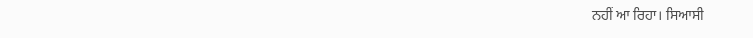ਨਹੀਂ ਆ ਰਿਹਾ। ਸਿਆਸੀ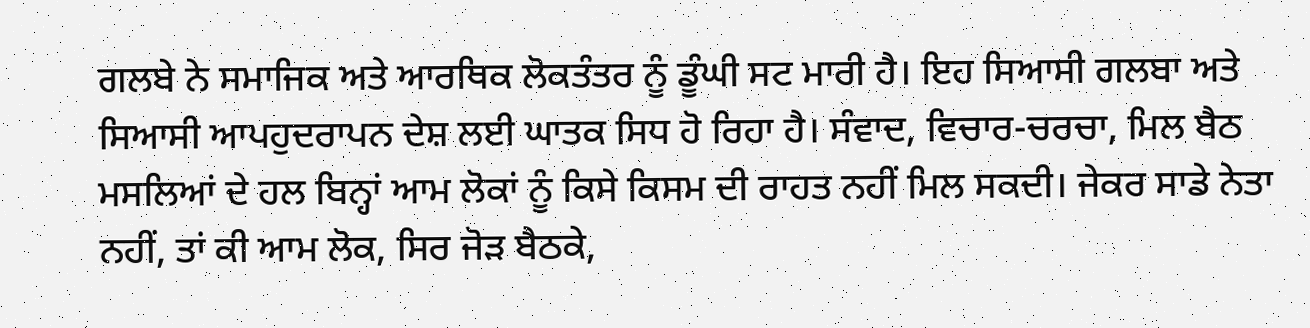ਗਲਬੇ ਨੇ ਸਮਾਜਿਕ ਅਤੇ ਆਰਥਿਕ ਲੋਕਤੰਤਰ ਨੂੰ ਡੂੰਘੀ ਸਟ ਮਾਰੀ ਹੈ। ਇਹ ਸਿਆਸੀ ਗਲਬਾ ਅਤੇ ਸਿਆਸੀ ਆਪਹੁਦਰਾਪਨ ਦੇਸ਼ ਲਈ ਘਾਤਕ ਸਿਧ ਹੋ ਰਿਹਾ ਹੈ। ਸੰਵਾਦ, ਵਿਚਾਰ-ਚਰਚਾ, ਮਿਲ ਬੈਠ ਮਸਲਿਆਂ ਦੇ ਹਲ ਬਿਨ੍ਹਾਂ ਆਮ ਲੋਕਾਂ ਨੂੰ ਕਿਸੇ ਕਿਸਮ ਦੀ ਰਾਹਤ ਨਹੀਂ ਮਿਲ ਸਕਦੀ। ਜੇਕਰ ਸਾਡੇ ਨੇਤਾ ਨਹੀਂ, ਤਾਂ ਕੀ ਆਮ ਲੋਕ, ਸਿਰ ਜੋੜ ਬੈਠਕੇ,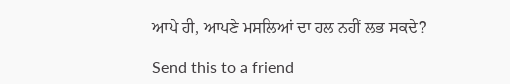ਆਪੇ ਹੀ, ਆਪਣੇ ਮਸਲਿਆਂ ਦਾ ਹਲ ਨਹੀਂ ਲਭ ਸਕਦੇ?

Send this to a friend